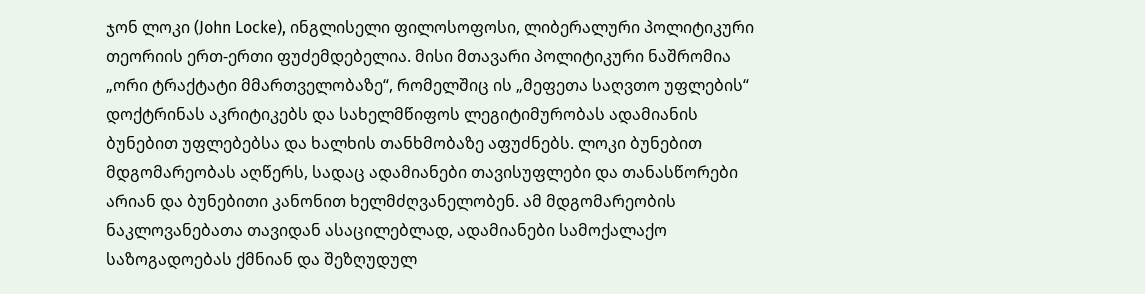ჯონ ლოკი (John Locke), ინგლისელი ფილოსოფოსი, ლიბერალური პოლიტიკური თეორიის ერთ-ერთი ფუძემდებელია. მისი მთავარი პოლიტიკური ნაშრომია „ორი ტრაქტატი მმართველობაზე“, რომელშიც ის „მეფეთა საღვთო უფლების“ დოქტრინას აკრიტიკებს და სახელმწიფოს ლეგიტიმურობას ადამიანის ბუნებით უფლებებსა და ხალხის თანხმობაზე აფუძნებს. ლოკი ბუნებით მდგომარეობას აღწერს, სადაც ადამიანები თავისუფლები და თანასწორები არიან და ბუნებითი კანონით ხელმძღვანელობენ. ამ მდგომარეობის ნაკლოვანებათა თავიდან ასაცილებლად, ადამიანები სამოქალაქო საზოგადოებას ქმნიან და შეზღუდულ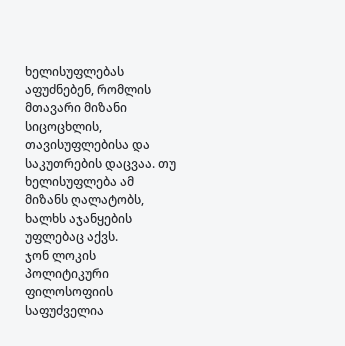ხელისუფლებას აფუძნებენ, რომლის მთავარი მიზანი სიცოცხლის, თავისუფლებისა და საკუთრების დაცვაა. თუ ხელისუფლება ამ მიზანს ღალატობს, ხალხს აჯანყების უფლებაც აქვს.
ჯონ ლოკის პოლიტიკური ფილოსოფიის საფუძველია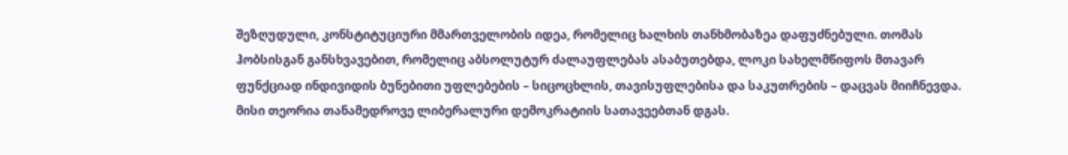შეზღუდული, კონსტიტუციური მმართველობის იდეა, რომელიც ხალხის თანხმობაზეა დაფუძნებული. თომას ჰობსისგან განსხვავებით, რომელიც აბსოლუტურ ძალაუფლებას ასაბუთებდა, ლოკი სახელმწიფოს მთავარ ფუნქციად ინდივიდის ბუნებითი უფლებების – სიცოცხლის, თავისუფლებისა და საკუთრების – დაცვას მიიჩნევდა. მისი თეორია თანამედროვე ლიბერალური დემოკრატიის სათავეებთან დგას.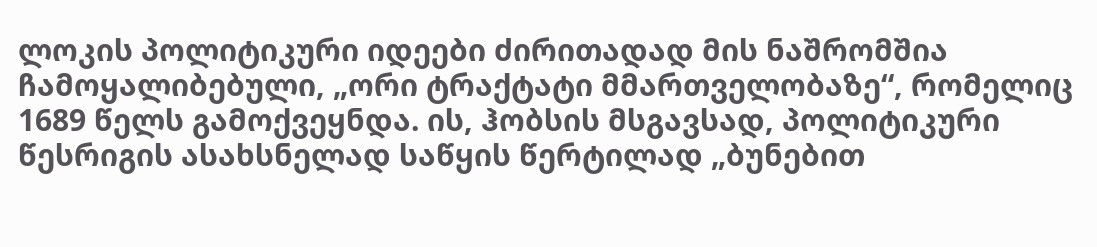ლოკის პოლიტიკური იდეები ძირითადად მის ნაშრომშია ჩამოყალიბებული, „ორი ტრაქტატი მმართველობაზე“, რომელიც 1689 წელს გამოქვეყნდა. ის, ჰობსის მსგავსად, პოლიტიკური წესრიგის ასახსნელად საწყის წერტილად „ბუნებით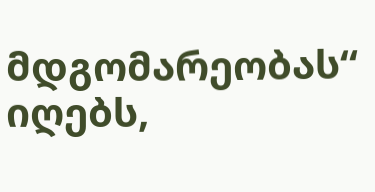მდგომარეობას“ იღებს,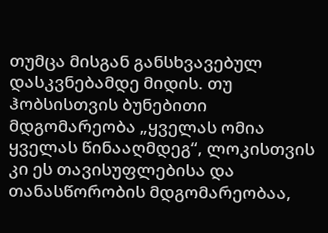თუმცა მისგან განსხვავებულ დასკვნებამდე მიდის. თუ ჰობსისთვის ბუნებითი მდგომარეობა „ყველას ომია ყველას წინააღმდეგ“, ლოკისთვის კი ეს თავისუფლებისა და თანასწორობის მდგომარეობაა,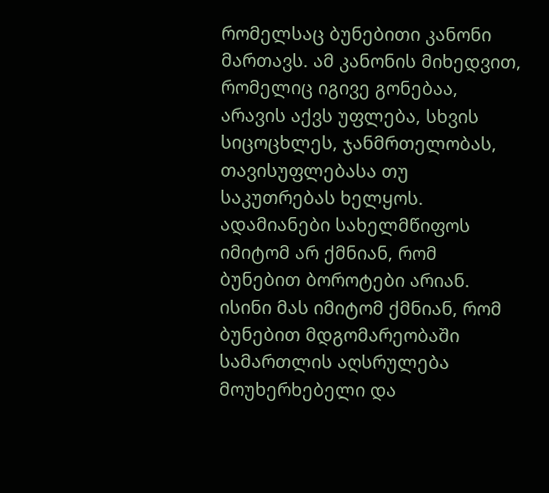რომელსაც ბუნებითი კანონი მართავს. ამ კანონის მიხედვით, რომელიც იგივე გონებაა, არავის აქვს უფლება, სხვის სიცოცხლეს, ჯანმრთელობას, თავისუფლებასა თუ საკუთრებას ხელყოს.
ადამიანები სახელმწიფოს იმიტომ არ ქმნიან, რომ ბუნებით ბოროტები არიან. ისინი მას იმიტომ ქმნიან, რომ ბუნებით მდგომარეობაში სამართლის აღსრულება მოუხერხებელი და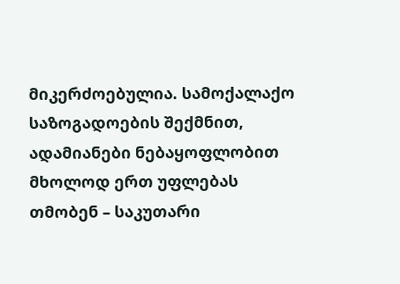მიკერძოებულია. სამოქალაქო საზოგადოების შექმნით, ადამიანები ნებაყოფლობით მხოლოდ ერთ უფლებას თმობენ – საკუთარი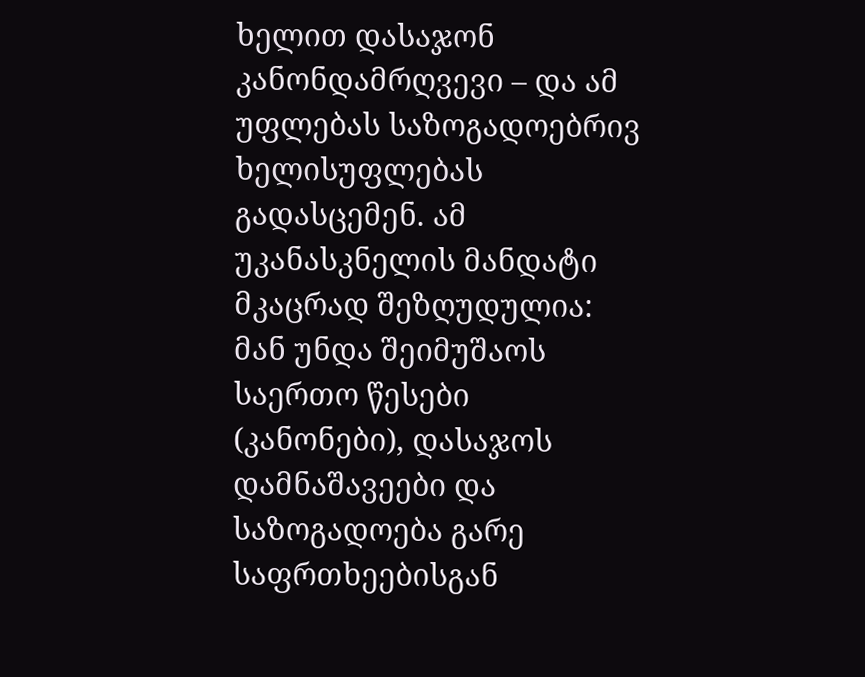ხელით დასაჯონ კანონდამრღვევი – და ამ უფლებას საზოგადოებრივ ხელისუფლებას გადასცემენ. ამ უკანასკნელის მანდატი მკაცრად შეზღუდულია: მან უნდა შეიმუშაოს საერთო წესები (კანონები), დასაჯოს დამნაშავეები და საზოგადოება გარე საფრთხეებისგან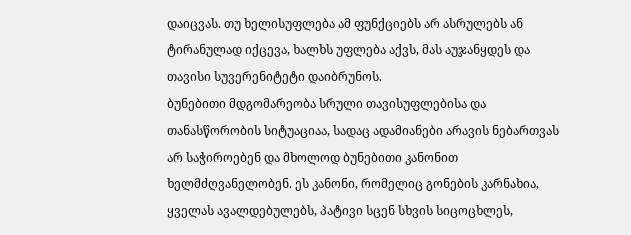დაიცვას. თუ ხელისუფლება ამ ფუნქციებს არ ასრულებს ან ტირანულად იქცევა, ხალხს უფლება აქვს, მას აუჯანყდეს და თავისი სუვერენიტეტი დაიბრუნოს.
ბუნებითი მდგომარეობა სრული თავისუფლებისა და თანასწორობის სიტუაციაა, სადაც ადამიანები არავის ნებართვას არ საჭიროებენ და მხოლოდ ბუნებითი კანონით ხელმძღვანელობენ. ეს კანონი, რომელიც გონების კარნახია, ყველას ავალდებულებს, პატივი სცენ სხვის სიცოცხლეს,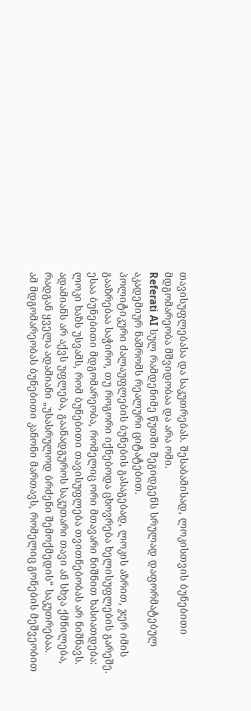თავისუფლებასა და საკუთრებას. შესაბამისად, ლოკისთვის ბუნებითი მდგომარეობა მშვიდობაა და არა ომი.
Referati AI სულ რამდენიმე წუთში შეგიდგენს სრულად დაფორმატებულ აკადემიურ ნაშრომს რეალური ციტატებით.
პოლიტიკური ძალაუფლების ბუნების გასაგებად, ლოკის აზრით, ჯერ იმის გააზრებაა საჭირო, თუ როგორი იქნებოდა ცხოვრება ხელისუფლების გარეშე. ესაა ბუნებითი მდგომარეობა, რომელიც ორი მთავარი ნიშნით ხასიათდება:
ლოკი ხაზს უსვამს, რომ ბუნებითი თავისუფლება თვითნებობას არ ნიშნავს. ადამიანს არ აქვს უფლება, გაანადგუროს საკუთარი თავი ან სხვა ქმნილება, რადგან ყველა ადამიანი „უსასრულოდ ბრძენი შემოქმედის“ საკუთრებაა.
ამ მდგომარეობას ბუნებითი კანონი მართავს, რომელიც გონების მეშვეობით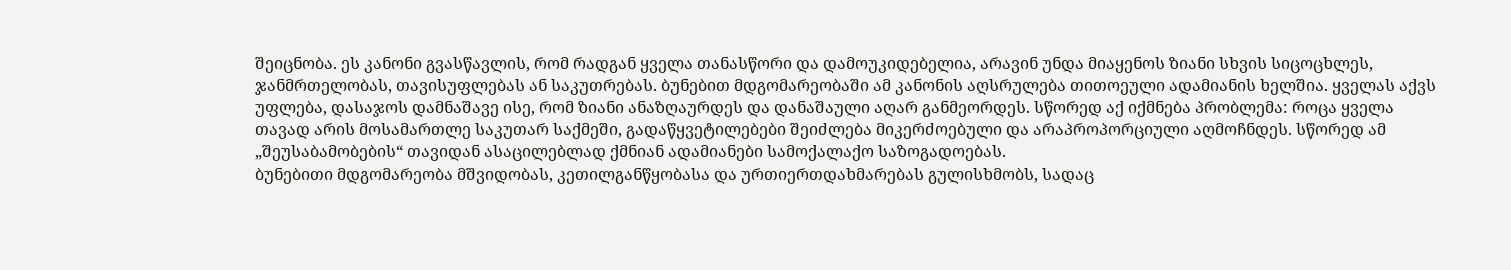შეიცნობა. ეს კანონი გვასწავლის, რომ რადგან ყველა თანასწორი და დამოუკიდებელია, არავინ უნდა მიაყენოს ზიანი სხვის სიცოცხლეს, ჯანმრთელობას, თავისუფლებას ან საკუთრებას. ბუნებით მდგომარეობაში ამ კანონის აღსრულება თითოეული ადამიანის ხელშია. ყველას აქვს უფლება, დასაჯოს დამნაშავე ისე, რომ ზიანი ანაზღაურდეს და დანაშაული აღარ განმეორდეს. სწორედ აქ იქმნება პრობლემა: როცა ყველა თავად არის მოსამართლე საკუთარ საქმეში, გადაწყვეტილებები შეიძლება მიკერძოებული და არაპროპორციული აღმოჩნდეს. სწორედ ამ „შეუსაბამობების“ თავიდან ასაცილებლად ქმნიან ადამიანები სამოქალაქო საზოგადოებას.
ბუნებითი მდგომარეობა მშვიდობას, კეთილგანწყობასა და ურთიერთდახმარებას გულისხმობს, სადაც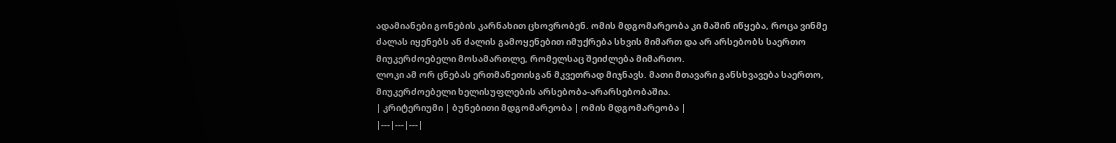ადამიანები გონების კარნახით ცხოვრობენ. ომის მდგომარეობა კი მაშინ იწყება, როცა ვინმე ძალას იყენებს ან ძალის გამოყენებით იმუქრება სხვის მიმართ და არ არსებობს საერთო მიუკერძოებელი მოსამართლე, რომელსაც შეიძლება მიმართო.
ლოკი ამ ორ ცნებას ერთმანეთისგან მკვეთრად მიჯნავს. მათი მთავარი განსხვავება საერთო, მიუკერძოებელი ხელისუფლების არსებობა-არარსებობაშია.
| კრიტერიუმი | ბუნებითი მდგომარეობა | ომის მდგომარეობა |
|---|---|---|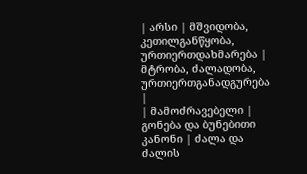| არსი | მშვიდობა, კეთილგანწყობა, ურთიერთდახმარება | მტრობა, ძალადობა, ურთიერთგანადგურება |
| მამოძრავებელი | გონება და ბუნებითი კანონი | ძალა და ძალის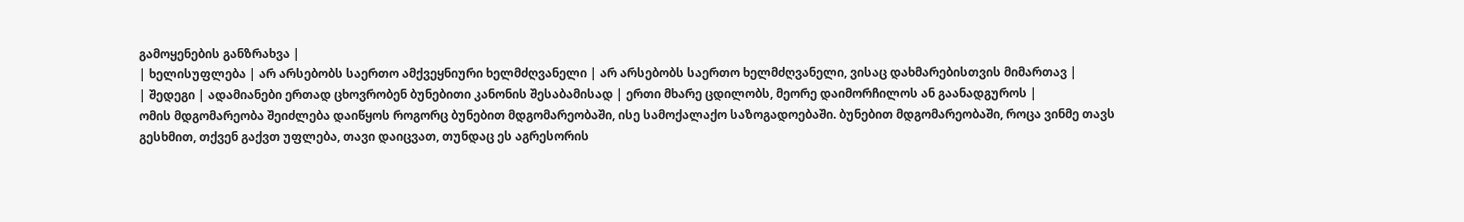გამოყენების განზრახვა |
| ხელისუფლება | არ არსებობს საერთო ამქვეყნიური ხელმძღვანელი | არ არსებობს საერთო ხელმძღვანელი, ვისაც დახმარებისთვის მიმართავ |
| შედეგი | ადამიანები ერთად ცხოვრობენ ბუნებითი კანონის შესაბამისად | ერთი მხარე ცდილობს, მეორე დაიმორჩილოს ან გაანადგუროს |
ომის მდგომარეობა შეიძლება დაიწყოს როგორც ბუნებით მდგომარეობაში, ისე სამოქალაქო საზოგადოებაში. ბუნებით მდგომარეობაში, როცა ვინმე თავს გესხმით, თქვენ გაქვთ უფლება, თავი დაიცვათ, თუნდაც ეს აგრესორის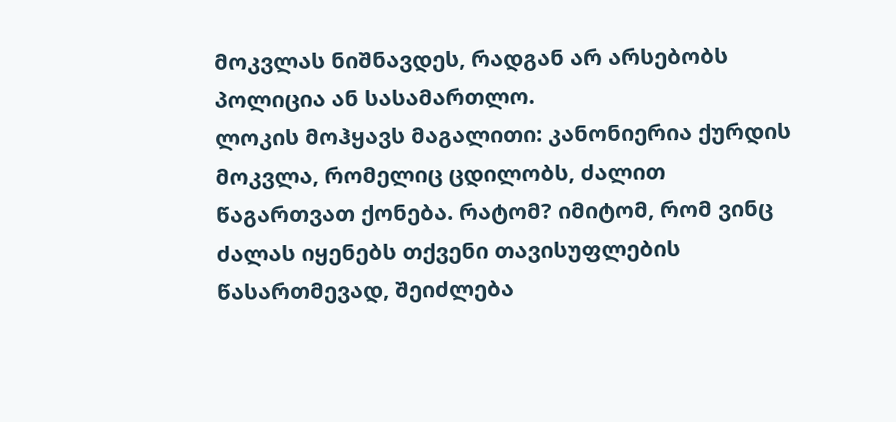მოკვლას ნიშნავდეს, რადგან არ არსებობს პოლიცია ან სასამართლო.
ლოკის მოჰყავს მაგალითი: კანონიერია ქურდის მოკვლა, რომელიც ცდილობს, ძალით წაგართვათ ქონება. რატომ? იმიტომ, რომ ვინც ძალას იყენებს თქვენი თავისუფლების წასართმევად, შეიძლება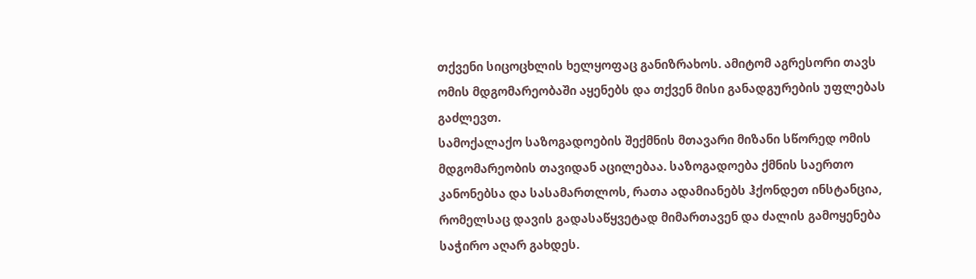თქვენი სიცოცხლის ხელყოფაც განიზრახოს. ამიტომ აგრესორი თავს ომის მდგომარეობაში აყენებს და თქვენ მისი განადგურების უფლებას გაძლევთ.
სამოქალაქო საზოგადოების შექმნის მთავარი მიზანი სწორედ ომის მდგომარეობის თავიდან აცილებაა. საზოგადოება ქმნის საერთო კანონებსა და სასამართლოს, რათა ადამიანებს ჰქონდეთ ინსტანცია, რომელსაც დავის გადასაწყვეტად მიმართავენ და ძალის გამოყენება საჭირო აღარ გახდეს.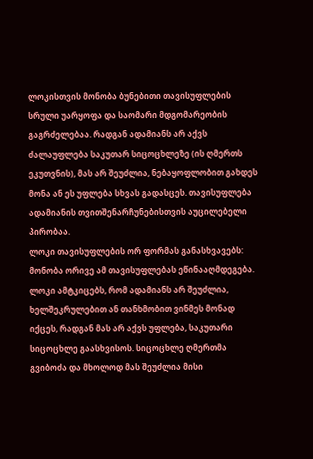ლოკისთვის მონობა ბუნებითი თავისუფლების სრული უარყოფა და საომარი მდგომარეობის გაგრძელებაა. რადგან ადამიანს არ აქვს ძალაუფლება საკუთარ სიცოცხლეზე (ის ღმერთს ეკუთვნის), მას არ შეუძლია, ნებაყოფლობით გახდეს მონა ან ეს უფლება სხვას გადასცეს. თავისუფლება ადამიანის თვითშენარჩუნებისთვის აუცილებელი პირობაა.
ლოკი თავისუფლების ორ ფორმას განასხვავებს:
მონობა ორივე ამ თავისუფლებას ეწინააღმდეგება. ლოკი ამტკიცებს, რომ ადამიანს არ შეუძლია, ხელშეკრულებით ან თანხმობით ვინმეს მონად იქცეს, რადგან მას არ აქვს უფლება, საკუთარი სიცოცხლე გაასხვისოს. სიცოცხლე ღმერთმა გვიბოძა და მხოლოდ მას შეუძლია მისი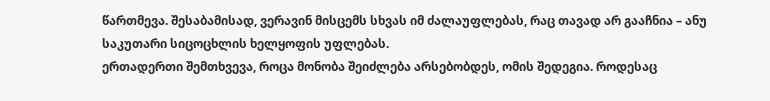წართმევა. შესაბამისად, ვერავინ მისცემს სხვას იმ ძალაუფლებას, რაც თავად არ გააჩნია – ანუ საკუთარი სიცოცხლის ხელყოფის უფლებას.
ერთადერთი შემთხვევა, როცა მონობა შეიძლება არსებობდეს, ომის შედეგია. როდესაც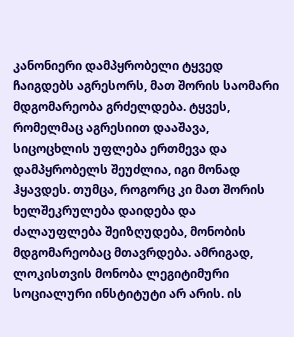კანონიერი დამპყრობელი ტყვედ ჩაიგდებს აგრესორს, მათ შორის საომარი მდგომარეობა გრძელდება. ტყვეს, რომელმაც აგრესიით დააშავა, სიცოცხლის უფლება ერთმევა და დამპყრობელს შეუძლია, იგი მონად ჰყავდეს. თუმცა, როგორც კი მათ შორის ხელშეკრულება დაიდება და ძალაუფლება შეიზღუდება, მონობის მდგომარეობაც მთავრდება. ამრიგად, ლოკისთვის მონობა ლეგიტიმური სოციალური ინსტიტუტი არ არის. ის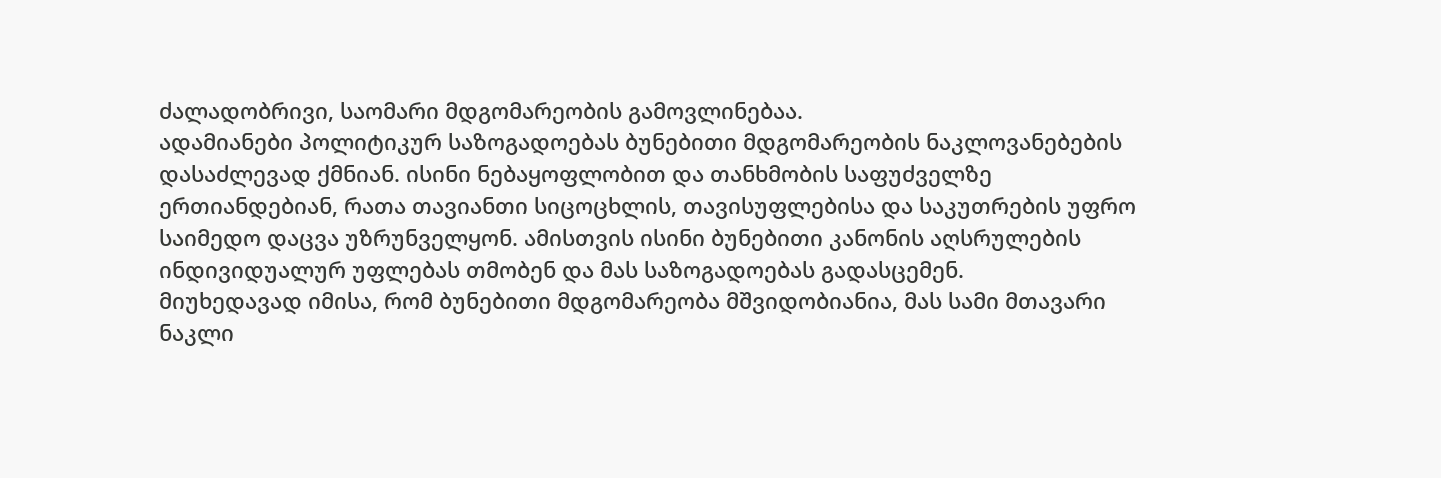ძალადობრივი, საომარი მდგომარეობის გამოვლინებაა.
ადამიანები პოლიტიკურ საზოგადოებას ბუნებითი მდგომარეობის ნაკლოვანებების დასაძლევად ქმნიან. ისინი ნებაყოფლობით და თანხმობის საფუძველზე ერთიანდებიან, რათა თავიანთი სიცოცხლის, თავისუფლებისა და საკუთრების უფრო საიმედო დაცვა უზრუნველყონ. ამისთვის ისინი ბუნებითი კანონის აღსრულების ინდივიდუალურ უფლებას თმობენ და მას საზოგადოებას გადასცემენ.
მიუხედავად იმისა, რომ ბუნებითი მდგომარეობა მშვიდობიანია, მას სამი მთავარი ნაკლი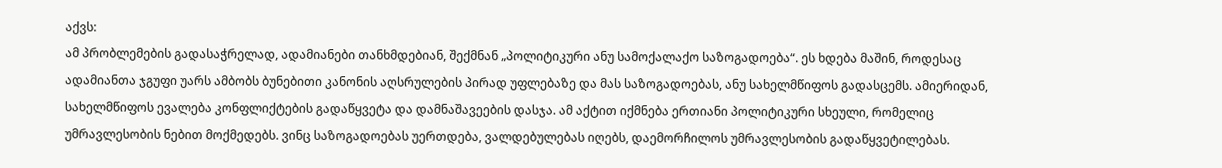აქვს:
ამ პრობლემების გადასაჭრელად, ადამიანები თანხმდებიან, შექმნან „პოლიტიკური ანუ სამოქალაქო საზოგადოება“. ეს ხდება მაშინ, როდესაც ადამიანთა ჯგუფი უარს ამბობს ბუნებითი კანონის აღსრულების პირად უფლებაზე და მას საზოგადოებას, ანუ სახელმწიფოს გადასცემს. ამიერიდან, სახელმწიფოს ევალება კონფლიქტების გადაწყვეტა და დამნაშავეების დასჯა. ამ აქტით იქმნება ერთიანი პოლიტიკური სხეული, რომელიც უმრავლესობის ნებით მოქმედებს. ვინც საზოგადოებას უერთდება, ვალდებულებას იღებს, დაემორჩილოს უმრავლესობის გადაწყვეტილებას.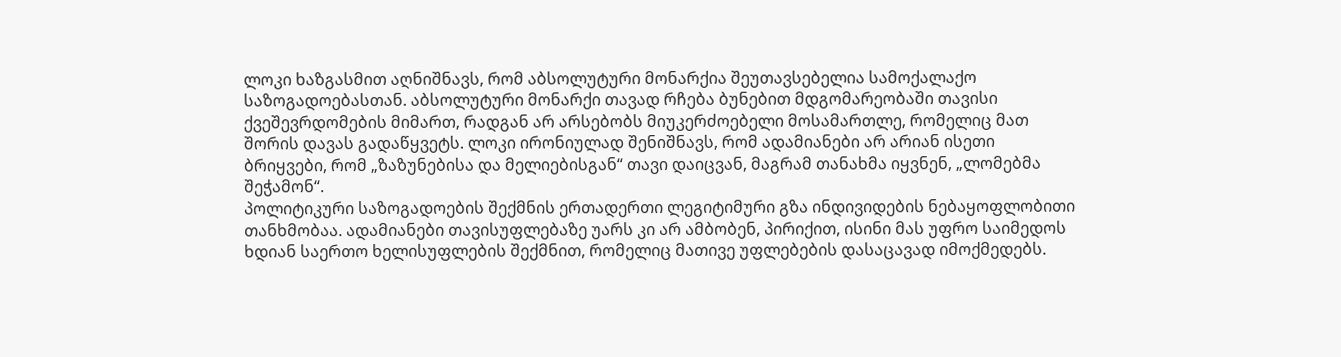ლოკი ხაზგასმით აღნიშნავს, რომ აბსოლუტური მონარქია შეუთავსებელია სამოქალაქო საზოგადოებასთან. აბსოლუტური მონარქი თავად რჩება ბუნებით მდგომარეობაში თავისი ქვეშევრდომების მიმართ, რადგან არ არსებობს მიუკერძოებელი მოსამართლე, რომელიც მათ შორის დავას გადაწყვეტს. ლოკი ირონიულად შენიშნავს, რომ ადამიანები არ არიან ისეთი ბრიყვები, რომ „ზაზუნებისა და მელიებისგან“ თავი დაიცვან, მაგრამ თანახმა იყვნენ, „ლომებმა შეჭამონ“.
პოლიტიკური საზოგადოების შექმნის ერთადერთი ლეგიტიმური გზა ინდივიდების ნებაყოფლობითი თანხმობაა. ადამიანები თავისუფლებაზე უარს კი არ ამბობენ, პირიქით, ისინი მას უფრო საიმედოს ხდიან საერთო ხელისუფლების შექმნით, რომელიც მათივე უფლებების დასაცავად იმოქმედებს.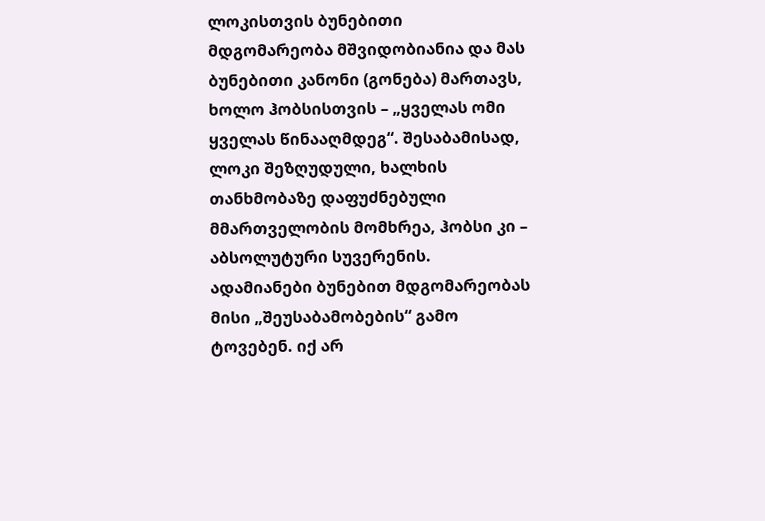ლოკისთვის ბუნებითი მდგომარეობა მშვიდობიანია და მას ბუნებითი კანონი (გონება) მართავს, ხოლო ჰობსისთვის – „ყველას ომი ყველას წინააღმდეგ“. შესაბამისად, ლოკი შეზღუდული, ხალხის თანხმობაზე დაფუძნებული მმართველობის მომხრეა, ჰობსი კი – აბსოლუტური სუვერენის.
ადამიანები ბუნებით მდგომარეობას მისი „შეუსაბამობების“ გამო ტოვებენ. იქ არ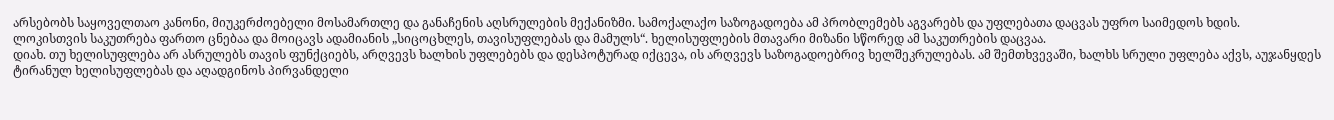არსებობს საყოველთაო კანონი, მიუკერძოებელი მოსამართლე და განაჩენის აღსრულების მექანიზმი. სამოქალაქო საზოგადოება ამ პრობლემებს აგვარებს და უფლებათა დაცვას უფრო საიმედოს ხდის.
ლოკისთვის საკუთრება ფართო ცნებაა და მოიცავს ადამიანის „სიცოცხლეს, თავისუფლებას და მამულს“. ხელისუფლების მთავარი მიზანი სწორედ ამ საკუთრების დაცვაა.
დიახ. თუ ხელისუფლება არ ასრულებს თავის ფუნქციებს, არღვევს ხალხის უფლებებს და დესპოტურად იქცევა, ის არღვევს საზოგადოებრივ ხელშეკრულებას. ამ შემთხვევაში, ხალხს სრული უფლება აქვს, აუჯანყდეს ტირანულ ხელისუფლებას და აღადგინოს პირვანდელი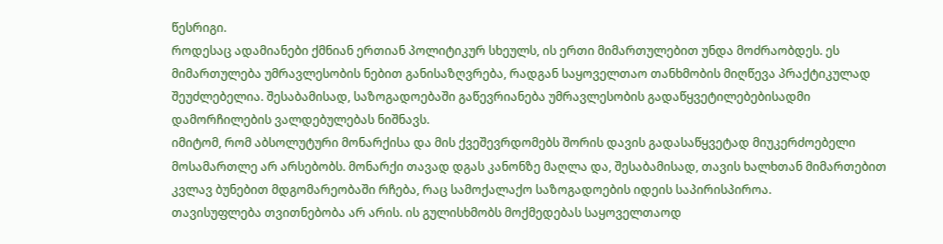წესრიგი.
როდესაც ადამიანები ქმნიან ერთიან პოლიტიკურ სხეულს, ის ერთი მიმართულებით უნდა მოძრაობდეს. ეს მიმართულება უმრავლესობის ნებით განისაზღვრება, რადგან საყოველთაო თანხმობის მიღწევა პრაქტიკულად შეუძლებელია. შესაბამისად, საზოგადოებაში გაწევრიანება უმრავლესობის გადაწყვეტილებებისადმი დამორჩილების ვალდებულებას ნიშნავს.
იმიტომ, რომ აბსოლუტური მონარქისა და მის ქვეშევრდომებს შორის დავის გადასაწყვეტად მიუკერძოებელი მოსამართლე არ არსებობს. მონარქი თავად დგას კანონზე მაღლა და, შესაბამისად, თავის ხალხთან მიმართებით კვლავ ბუნებით მდგომარეობაში რჩება, რაც სამოქალაქო საზოგადოების იდეის საპირისპიროა.
თავისუფლება თვითნებობა არ არის. ის გულისხმობს მოქმედებას საყოველთაოდ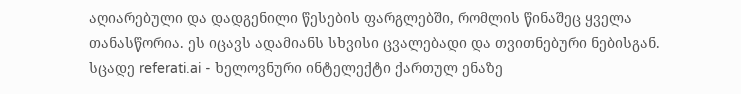აღიარებული და დადგენილი წესების ფარგლებში, რომლის წინაშეც ყველა თანასწორია. ეს იცავს ადამიანს სხვისი ცვალებადი და თვითნებური ნებისგან.
სცადე referati.ai - ხელოვნური ინტელექტი ქართულ ენაზე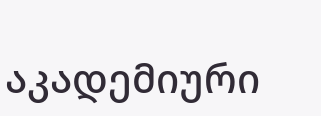აკადემიური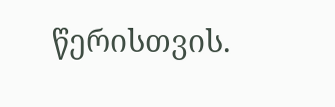წერისთვის.